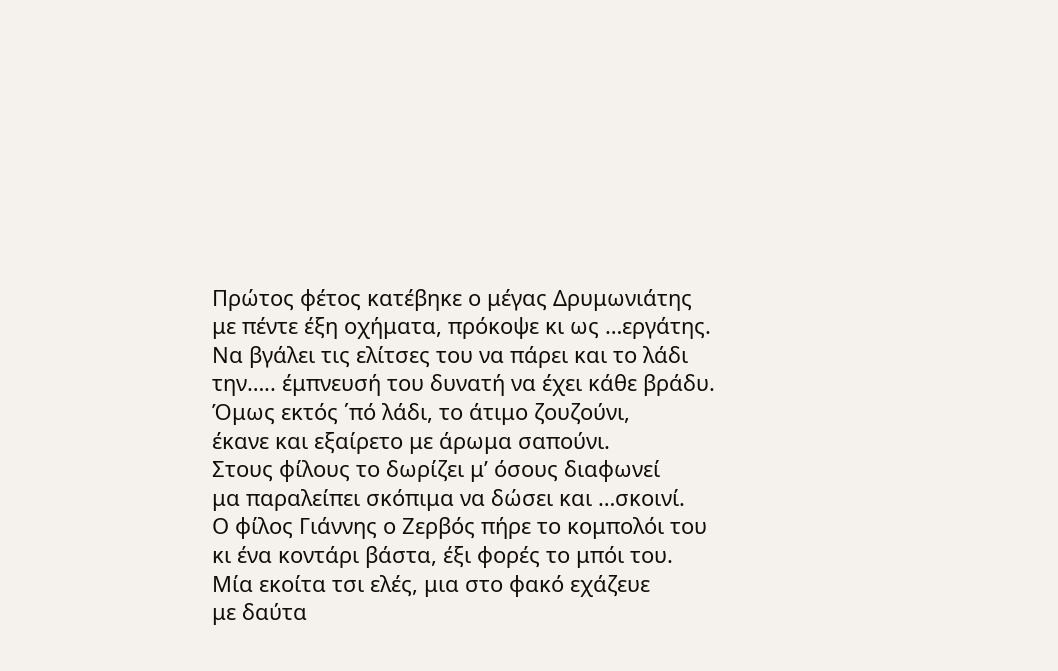Πρώτος φέτος κατέβηκε ο μέγας Δρυμωνιάτης
με πέντε έξη οχήματα, πρόκοψε κι ως …εργάτης.
Να βγάλει τις ελίτσες του να πάρει και το λάδι
την….. έμπνευσή του δυνατή να έχει κάθε βράδυ.
Όμως εκτός ΄πό λάδι, το άτιμο ζουζούνι,
έκανε και εξαίρετο με άρωμα σαπούνι.
Στους φίλους το δωρίζει μ’ όσους διαφωνεί
μα παραλείπει σκόπιμα να δώσει και …σκοινί.
Ο φίλος Γιάννης ο Ζερβός πήρε το κομπολόι του
κι ένα κοντάρι βάστα, έξι φορές το μπόι του.
Μία εκοίτα τσι ελές, μια στο φακό εχάζευε
με δαύτα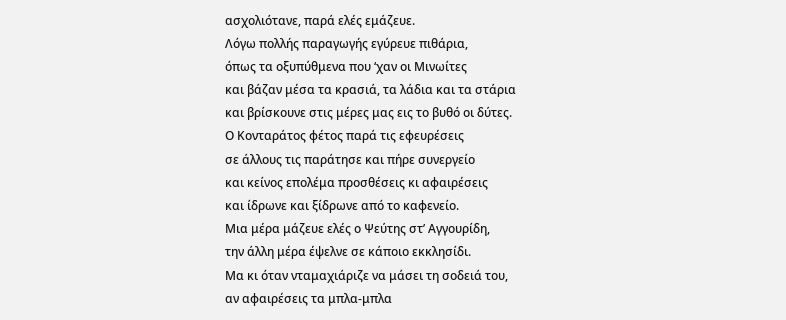ασχολιότανε, παρά ελές εμάζευε.
Λόγω πολλής παραγωγής εγύρευε πιθάρια,
όπως τα οξυπύθμενα που ‘χαν οι Μινωίτες
και βάζαν μέσα τα κρασιά, τα λάδια και τα στάρια
και βρίσκουνε στις μέρες μας εις το βυθό οι δύτες.
Ο Κονταράτος φέτος παρά τις εφευρέσεις
σε άλλους τις παράτησε και πήρε συνεργείο
και κείνος επολέμα προσθέσεις κι αφαιρέσεις
και ίδρωνε και ξίδρωνε από το καφενείο.
Μια μέρα μάζευε ελές ο Ψεύτης στ’ Αγγουρίδη,
την άλλη μέρα έψελνε σε κάποιο εκκλησίδι.
Μα κι όταν νταμαχιάριζε να μάσει τη σοδειά του,
αν αφαιρέσεις τα μπλα-μπλα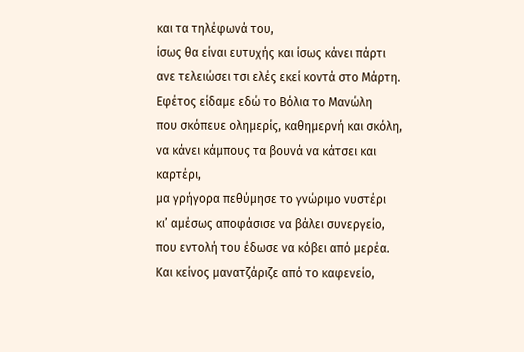και τα τηλέφωνά του,
ίσως θα είναι ευτυχής και ίσως κάνει πάρτι
ανε τελειώσει τσι ελές εκεί κοντά στο Μάρτη.
Εφέτος είδαμε εδώ το Βόλια το Μανώλη
που σκόπευε ολημερίς, καθημερνή και σκόλη,
να κάνει κάμπους τα βουνά να κάτσει και καρτέρι,
μα γρήγορα πεθύμησε το γνώριμο νυστέρι
κι’ αμέσως αποφάσισε να βάλει συνεργείο,
που εντολή του έδωσε να κόβει από μερέα.
Και κείνος μανατζάριζε από το καφενείο,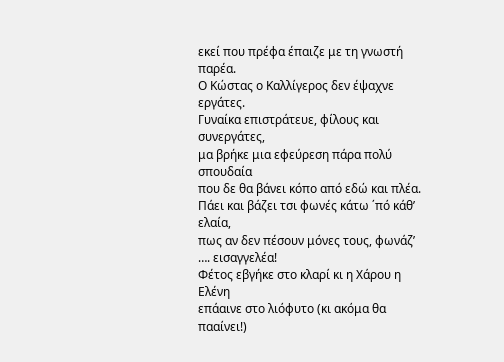εκεί που πρέφα έπαιζε με τη γνωστή παρέα.
Ο Κώστας ο Καλλίγερος δεν έψαχνε εργάτες.
Γυναίκα επιστράτευε, φίλους και συνεργάτες,
μα βρήκε μια εφεύρεση πάρα πολύ σπουδαία
που δε θα βάνει κόπο από εδώ και πλέα.
Πάει και βάζει τσι φωνές κάτω ΄πό κάθ’ ελαία,
πως αν δεν πέσουν μόνες τους, φωνάζ’ …. εισαγγελέα!
Φέτος εβγήκε στο κλαρί κι η Χάρου η Ελένη
επάαινε στο λιόφυτο (κι ακόμα θα πααίνει!)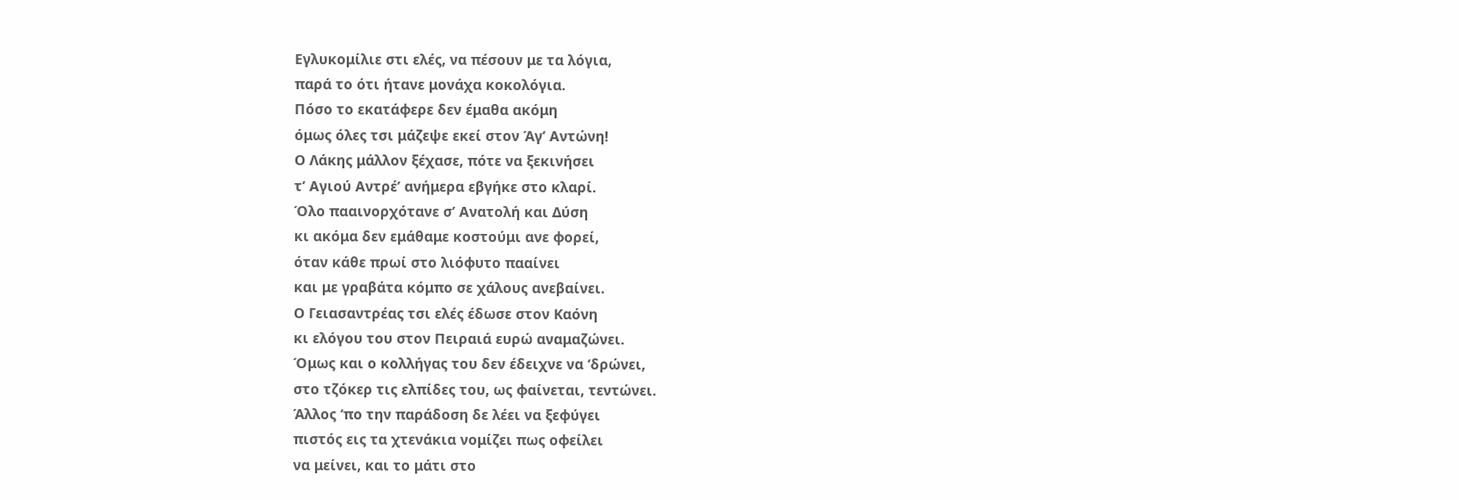Εγλυκομίλιε στι ελές, να πέσουν με τα λόγια,
παρά το ότι ήτανε μονάχα κοκολόγια.
Πόσο το εκατάφερε δεν έμαθα ακόμη
όμως όλες τσι μάζεψε εκεί στον Άγ’ Αντώνη!
Ο Λάκης μάλλον ξέχασε, πότε να ξεκινήσει
τ’ Αγιού Αντρέ’ ανήμερα εβγήκε στο κλαρί.
Όλο πααινορχότανε σ’ Ανατολή και Δύση
κι ακόμα δεν εμάθαμε κοστούμι ανε φορεί,
όταν κάθε πρωί στο λιόφυτο πααίνει
και με γραβάτα κόμπο σε χάλους ανεβαίνει.
Ο Γειασαντρέας τσι ελές έδωσε στον Καόνη
κι ελόγου του στον Πειραιά ευρώ αναμαζώνει.
Όμως και ο κολλήγας του δεν έδειχνε να ‘δρώνει,
στο τζόκερ τις ελπίδες του, ως φαίνεται, τεντώνει.
Άλλος ‘πο την παράδοση δε λέει να ξεφύγει
πιστός εις τα χτενάκια νομίζει πως οφείλει
να μείνει, και το μάτι στο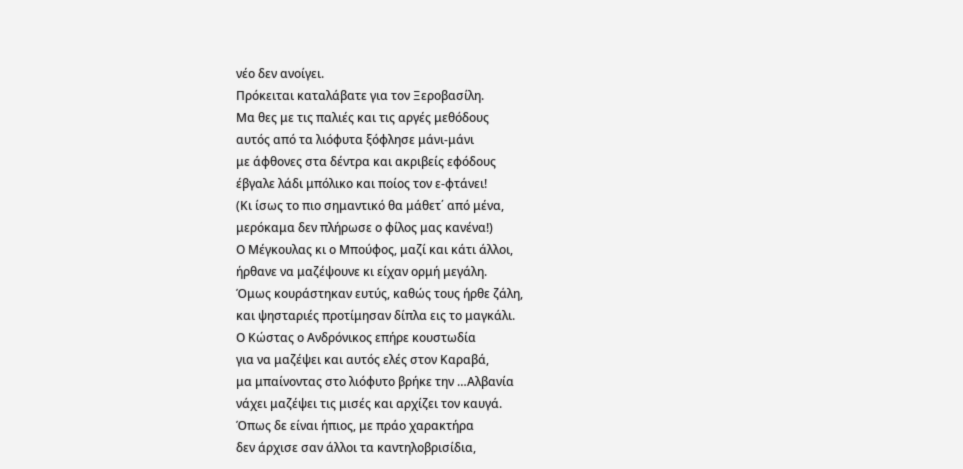νέο δεν ανοίγει.
Πρόκειται καταλάβατε για τον Ξεροβασίλη.
Μα θες με τις παλιές και τις αργές μεθόδους
αυτός από τα λιόφυτα ξόφλησε μάνι-μάνι
με άφθονες στα δέντρα και ακριβείς εφόδους
έβγαλε λάδι μπόλικο και ποίος τον ε-φτάνει!
(Κι ίσως το πιο σημαντικό θα μάθετ΄ από μένα,
μερόκαμα δεν πλήρωσε ο φίλος μας κανένα!)
Ο Μέγκουλας κι ο Μπούφος, μαζί και κάτι άλλοι,
ήρθανε να μαζέψουνε κι είχαν ορμή μεγάλη.
Όμως κουράστηκαν ευτύς, καθώς τους ήρθε ζάλη,
και ψησταριές προτίμησαν δίπλα εις το μαγκάλι.
Ο Κώστας ο Ανδρόνικος επήρε κουστωδία
για να μαζέψει και αυτός ελές στον Καραβά,
μα μπαίνοντας στο λιόφυτο βρήκε την …Αλβανία
νάχει μαζέψει τις μισές και αρχίζει τον καυγά.
Όπως δε είναι ήπιος, με πράο χαρακτήρα
δεν άρχισε σαν άλλοι τα καντηλοβρισίδια,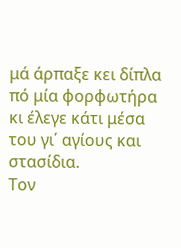μά άρπαξε κει δίπλα πό μία φορφωτήρα
κι έλεγε κάτι μέσα του γι΄ αγίους και στασίδια.
Τον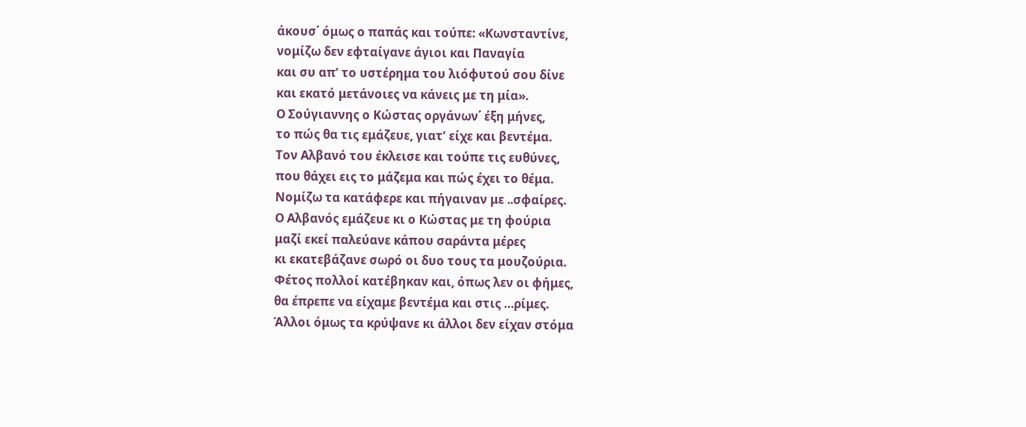άκουσ΄ όμως ο παπάς και τούπε: «Κωνσταντίνε,
νομίζω δεν εφταίγανε άγιοι και Παναγία
και συ απ’ το υστέρημα του λιόφυτού σου δίνε
και εκατό μετάνοιες να κάνεις με τη μία».
Ο Σούγιαννης ο Κώστας οργάνων΄ έξη μήνες,
το πώς θα τις εμάζευε, γιατ’ είχε και βεντέμα.
Τον Αλβανό του έκλεισε και τούπε τις ευθύνες,
που θάχει εις το μάζεμα και πώς έχει το θέμα.
Νομίζω τα κατάφερε και πήγαιναν με ..σφαίρες.
Ο Αλβανός εμάζευε κι ο Κώστας με τη φούρια
μαζί εκεί παλεύανε κάπου σαράντα μέρες
κι εκατεβάζανε σωρό οι δυο τους τα μουζούρια.
Φέτος πολλοί κατέβηκαν και, όπως λεν οι φήμες,
θα έπρεπε να είχαμε βεντέμα και στις …ρίμες.
Άλλοι όμως τα κρύψανε κι άλλοι δεν είχαν στόμα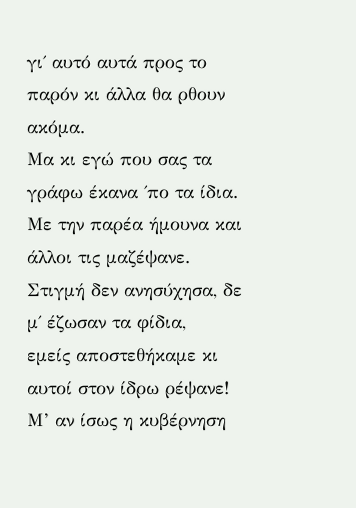γι΄ αυτό αυτά προς το παρόν κι άλλα θα ρθουν ακόμα.
Μα κι εγώ που σας τα γράφω έκανα ΄πο τα ίδια.
Με την παρέα ήμουνα και άλλοι τις μαζέψανε.
Στιγμή δεν ανησύχησα, δε μ΄ έζωσαν τα φίδια,
εμείς αποστεθήκαμε κι αυτοί στον ίδρω ρέψανε!
Μ’ αν ίσως η κυβέρνηση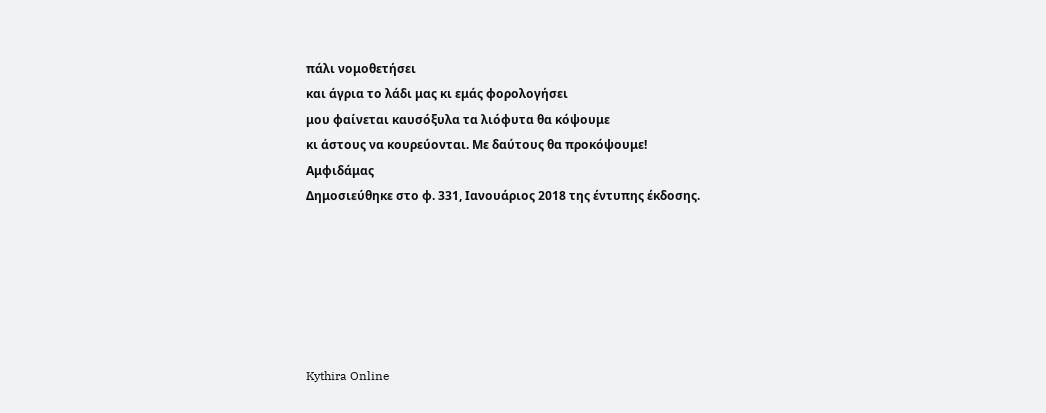πάλι νομοθετήσει
και άγρια το λάδι μας κι εμάς φορολογήσει
μου φαίνεται καυσόξυλα τα λιόφυτα θα κόψουμε
κι άστους να κουρεύονται. Με δαύτους θα προκόψουμε!
Αμφιδάμας
Δημοσιεύθηκε στο φ. 331, Ιανουάριος 2018 της έντυπης έκδοσης.






Kythira Online